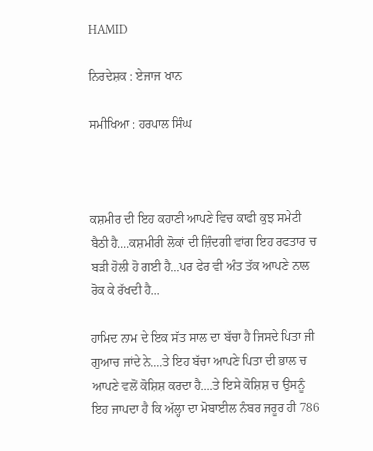HAMID

ਨਿਰਦੇਸ਼ਕ : ਏਜਾਜ ਖਾਨ

ਸਮੀਖਿਆ : ਹਰਪਾਲ ਸਿੰਘ



ਕਸ਼ਮੀਰ ਦੀ ਇਹ ਕਹਾਣੀ ਆਪਣੇ ਵਿਚ ਕਾਫੀ ਕੁਝ ਸਮੇਟੀ ਬੈਠੀ ਹੈ....ਕਸ਼ਮੀਰੀ ਲੋਕਾਂ ਦੀ ਜ਼ਿੰਦਗੀ ਵਾਂਗ ਇਹ ਰਫਤਾਰ ਚ ਬੜੀ ਹੋਲੀ ਹੋ ਗਈ ਹੈ...ਪਰ ਫੇਰ ਵੀ ਅੰਤ ਤੱਕ ਆਪਣੇ ਨਾਲ ਰੋਕ ਕੇ ਰੱਖਦੀ ਹੈ...

ਹਾਮਿਦ ਨਾਮ ਦੇ ਇਕ ਸੱਤ ਸਾਲ ਦਾ ਬੱਚਾ ਹੈ ਜਿਸਦੇ ਪਿਤਾ ਜੀ ਗੁਆਚ ਜਾਂਦੇ ਨੇ....ਤੇ ਇਹ ਬੱਚਾ ਆਪਣੇ ਪਿਤਾ ਦੀ ਭਾਲ ਚ ਆਪਣੇ ਵਲੋਂ ਕੋਸ਼ਿਸ਼ ਕਰਦਾ ਹੈ....ਤੇ ਇਸੇ ਕੋਸ਼ਿਸ਼ ਚ ਉਸਨੂੰ ਇਹ ਜਾਪਦਾ ਹੈ ਕਿ ਅੱਲ੍ਹਾ ਦਾ ਮੋਬਾਈਲ ਨੰਬਰ ਜਰੂਰ ਹੀ 786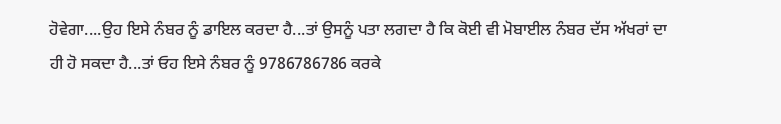ਹੋਵੇਗਾ....ਉਹ ਇਸੇ ਨੰਬਰ ਨੂੰ ਡਾਇਲ ਕਰਦਾ ਹੈ...ਤਾਂ ਉਸਨੂੰ ਪਤਾ ਲਗਦਾ ਹੈ ਕਿ ਕੋਈ ਵੀ ਮੋਬਾਈਲ ਨੰਬਰ ਦੱਸ ਅੱਖਰਾਂ ਦਾ ਹੀ ਹੋ ਸਕਦਾ ਹੈ...ਤਾਂ ਓਹ ਇਸੇ ਨੰਬਰ ਨੂੰ 9786786786 ਕਰਕੇ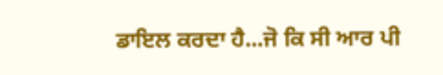ਡਾਇਲ ਕਰਦਾ ਹੈ...ਜੋ ਕਿ ਸੀ ਆਰ ਪੀ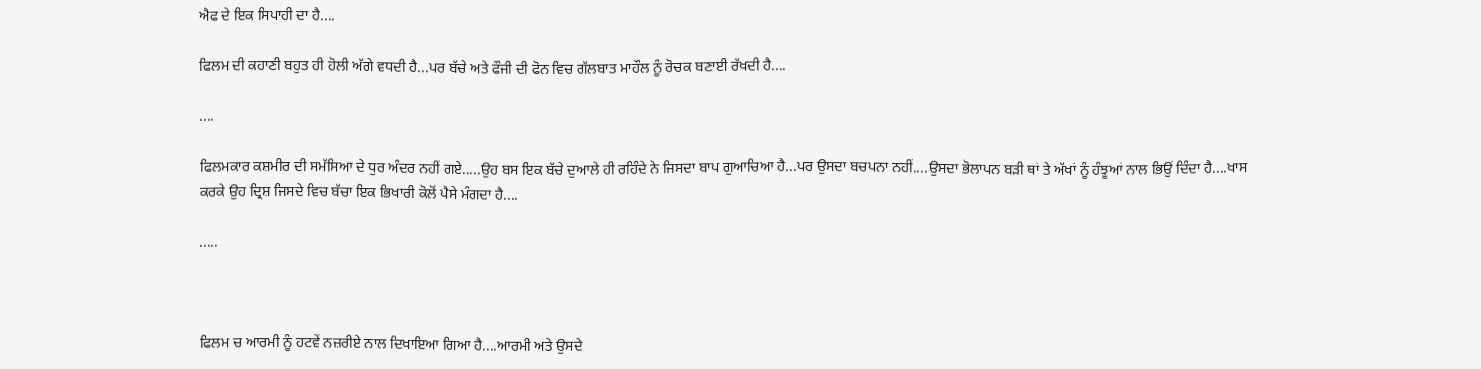ਐਫ ਦੇ ਇਕ ਸਿਪਾਹੀ ਦਾ ਹੈ....

ਫਿਲਮ ਦੀ ਕਹਾਣੀ ਬਹੁਤ ਹੀ ਹੋਲੀ ਅੱਗੇ ਵਧਦੀ ਹੈ...ਪਰ ਬੱਚੇ ਅਤੇ ਫੌਜੀ ਦੀ ਫੋਨ ਵਿਚ ਗੱਲਬਾਤ ਮਾਹੌਲ ਨੂੰ ਰੋਚਕ ਬਣਾਈ ਰੱਖਦੀ ਹੈ....

....

ਫਿਲਮਕਾਰ ਕਸ਼ਮੀਰ ਦੀ ਸਮੱਸਿਆ ਦੇ ਧੁਰ ਅੰਦਰ ਨਹੀਂ ਗਏ.....ਉਹ ਬਸ ਇਕ ਬੱਚੇ ਦੁਆਲੇ ਹੀ ਰਹਿੰਦੇ ਨੇ ਜਿਸਦਾ ਬਾਪ ਗੁਆਚਿਆ ਹੈ...ਪਰ ਉਸਦਾ ਬਚਪਨਾ ਨਹੀਂ....ਉਸਦਾ ਭੋਲਾਪਨ ਬੜੀ ਥਾਂ ਤੇ ਅੱਖਾਂ ਨੂੰ ਹੰਝੂਆਂ ਨਾਲ ਭਿਉਂ ਦਿੰਦਾ ਹੈ....ਖਾਸ ਕਰਕੇ ਉਹ ਦ੍ਰਿਸ਼ ਜਿਸਦੇ ਵਿਚ ਬੱਚਾ ਇਕ ਭਿਖਾਰੀ ਕੋਲੋਂ ਪੈਸੇ ਮੰਗਦਾ ਹੈ....

.....



ਫਿਲਮ ਚ ਆਰਮੀ ਨੂੰ ਹਟਵੇਂ ਨਜ਼ਰੀਏ ਨਾਲ ਦਿਖਾਇਆ ਗਿਆ ਹੈ....ਆਰਮੀ ਅਤੇ ਉਸਦੇ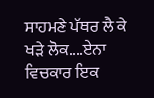ਸਾਹਮਣੇ ਪੱਥਰ ਲੈ ਕੇ ਖੜੇ ਲੋਕ....ਏਨਾ ਵਿਚਕਾਰ ਇਕ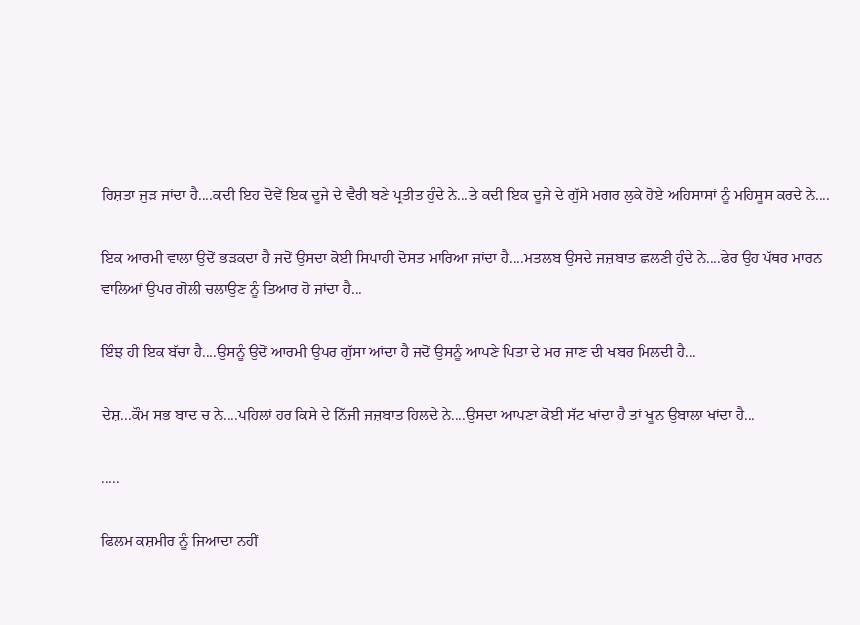ਰਿਸ਼ਤਾ ਜੁੜ ਜਾਂਦਾ ਹੈ....ਕਦੀ ਇਹ ਦੋਵੇਂ ਇਕ ਦੂਜੇ ਦੇ ਵੈਰੀ ਬਣੇ ਪ੍ਰਤੀਤ ਹੁੰਦੇ ਨੇ...ਤੇ ਕਦੀ ਇਕ ਦੂਜੇ ਦੇ ਗੁੱਸੇ ਮਗਰ ਲੁਕੇ ਹੋਏ ਅਹਿਸਾਸਾਂ ਨੂੰ ਮਹਿਸੂਸ ਕਰਦੇ ਨੇ....

ਇਕ ਆਰਮੀ ਵਾਲਾ ਉਦੋਂ ਭੜਕਦਾ ਹੈ ਜਦੋਂ ਉਸਦਾ ਕੋਈ ਸਿਪਾਹੀ ਦੋਸਤ ਮਾਰਿਆ ਜਾਂਦਾ ਹੈ....ਮਤਲਬ ਉਸਦੇ ਜਜ਼ਬਾਤ ਛਲਣੀ ਹੁੰਦੇ ਨੇ....ਫੇਰ ਉਹ ਪੱਥਰ ਮਾਰਨ ਵਾਲਿਆਂ ਉਪਰ ਗੋਲੀ ਚਲਾਉਣ ਨੂੰ ਤਿਆਰ ਹੋ ਜਾਂਦਾ ਹੈ...

ਇੰਝ ਹੀ ਇਕ ਬੱਚਾ ਹੈ....ਉਸਨੂੰ ਉਦੋਂ ਆਰਮੀ ਉਪਰ ਗੁੱਸਾ ਆਂਦਾ ਹੈ ਜਦੋਂ ਉਸਨੂੰ ਆਪਣੇ ਪਿਤਾ ਦੇ ਮਰ ਜਾਣ ਦੀ ਖਬਰ ਮਿਲਦੀ ਹੈ...

ਦੇਸ਼...ਕੌਮ ਸਭ ਬਾਦ ਚ ਨੇ....ਪਹਿਲਾਂ ਹਰ ਕਿਸੇ ਦੇ ਨਿੱਜੀ ਜਜ਼ਬਾਤ ਹਿਲਦੇ ਨੇ....ਉਸਦਾ ਆਪਣਾ ਕੋਈ ਸੱਟ ਖਾਂਦਾ ਹੈ ਤਾਂ ਖੂਨ ਉਬਾਲਾ ਖਾਂਦਾ ਹੈ...

.....

ਫਿਲਮ ਕਸ਼ਮੀਰ ਨੂੰ ਜਿਆਦਾ ਨਹੀਂ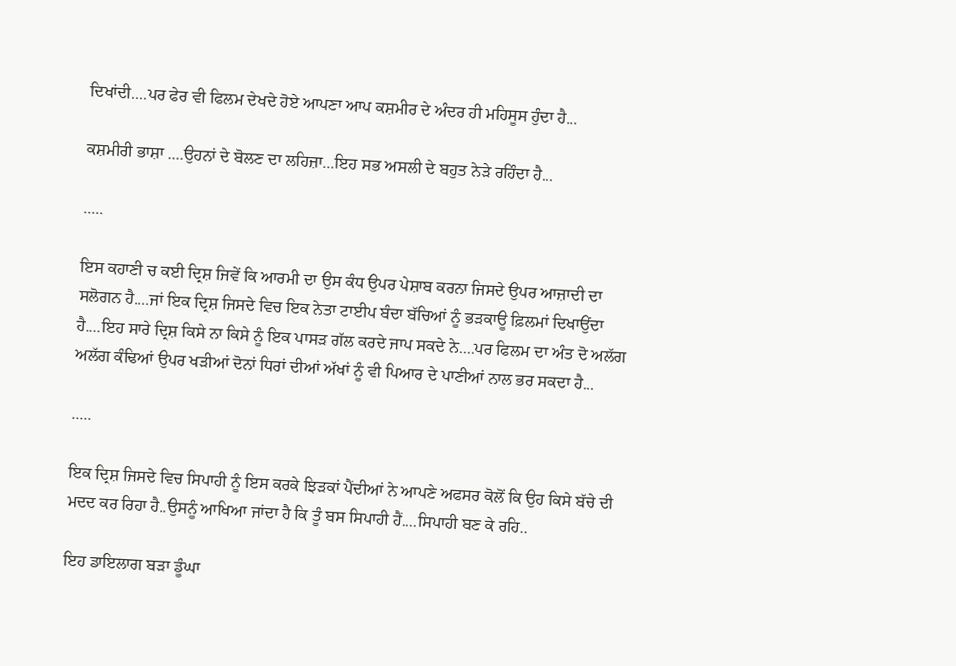ਦਿਖਾਂਦੀ....ਪਰ ਫੇਰ ਵੀ ਫਿਲਮ ਦੇਖਦੇ ਹੋਏ ਆਪਣਾ ਆਪ ਕਸ਼ਮੀਰ ਦੇ ਅੰਦਰ ਹੀ ਮਹਿਸੂਸ ਹੁੰਦਾ ਹੈ...

ਕਸ਼ਮੀਰੀ ਭਾਸ਼ਾ ....ਉਹਨਾਂ ਦੇ ਬੋਲਣ ਦਾ ਲਹਿਜ਼ਾ...ਇਹ ਸਭ ਅਸਲੀ ਦੇ ਬਹੁਤ ਨੇੜੇ ਰਹਿੰਦਾ ਹੈ...

.....

ਇਸ ਕਹਾਣੀ ਚ ਕਈ ਦ੍ਰਿਸ਼ ਜਿਵੇਂ ਕਿ ਆਰਮੀ ਦਾ ਉਸ ਕੰਧ ਉਪਰ ਪੇਸ਼ਾਬ ਕਰਨਾ ਜਿਸਦੇ ਉਪਰ ਆਜ਼ਾਦੀ ਦਾ ਸਲੋਗਨ ਹੈ....ਜਾਂ ਇਕ ਦ੍ਰਿਸ਼ ਜਿਸਦੇ ਵਿਚ ਇਕ ਨੇਤਾ ਟਾਈਪ ਬੰਦਾ ਬੱਚਿਆਂ ਨੂੰ ਭੜਕਾਊ ਫ਼ਿਲਮਾਂ ਦਿਖਾਉਂਦਾ ਹੈ....ਇਹ ਸਾਰੇ ਦ੍ਰਿਸ਼ ਕਿਸੇ ਨਾ ਕਿਸੇ ਨੂੰ ਇਕ ਪਾਸੜ ਗੱਲ ਕਰਦੇ ਜਾਪ ਸਕਦੇ ਨੇ....ਪਰ ਫਿਲਮ ਦਾ ਅੰਤ ਦੋ ਅਲੱਗ ਅਲੱਗ ਕੰਢਿਆਂ ਉਪਰ ਖੜੀਆਂ ਦੋਨਾਂ ਧਿਰਾਂ ਦੀਆਂ ਅੱਖਾਂ ਨੂੰ ਵੀ ਪਿਆਰ ਦੇ ਪਾਣੀਆਂ ਨਾਲ ਭਰ ਸਕਦਾ ਹੈ...

.....

ਇਕ ਦ੍ਰਿਸ਼ ਜਿਸਦੇ ਵਿਚ ਸਿਪਾਹੀ ਨੂੰ ਇਸ ਕਰਕੇ ਝਿੜਕਾਂ ਪੈਂਦੀਆਂ ਨੇ ਆਪਣੇ ਅਫਸਰ ਕੋਲੋਂ ਕਿ ਉਹ ਕਿਸੇ ਬੱਚੇ ਦੀ ਮਦਦ ਕਰ ਰਿਹਾ ਹੈ..ਉਸਨੂੰ ਆਖਿਆ ਜਾਂਦਾ ਹੈ ਕਿ ਤੂੰ ਬਸ ਸਿਪਾਹੀ ਹੈਂ....ਸਿਪਾਹੀ ਬਣ ਕੇ ਰਹਿ..

ਇਹ ਡਾਇਲਾਗ ਬੜਾ ਡੂੰਘਾ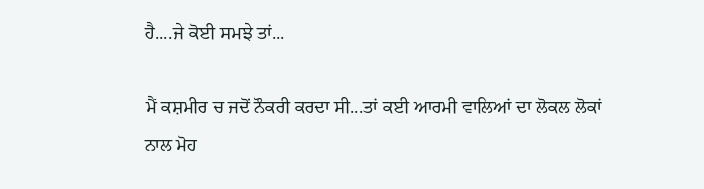ਹੈ....ਜੇ ਕੋਈ ਸਮਝੇ ਤਾਂ...

ਮੈਂ ਕਸ਼ਮੀਰ ਚ ਜਦੋਂ ਨੌਕਰੀ ਕਰਦਾ ਸੀ...ਤਾਂ ਕਈ ਆਰਮੀ ਵਾਲਿਆਂ ਦਾ ਲੋਕਲ ਲੋਕਾਂ ਨਾਲ ਮੋਹ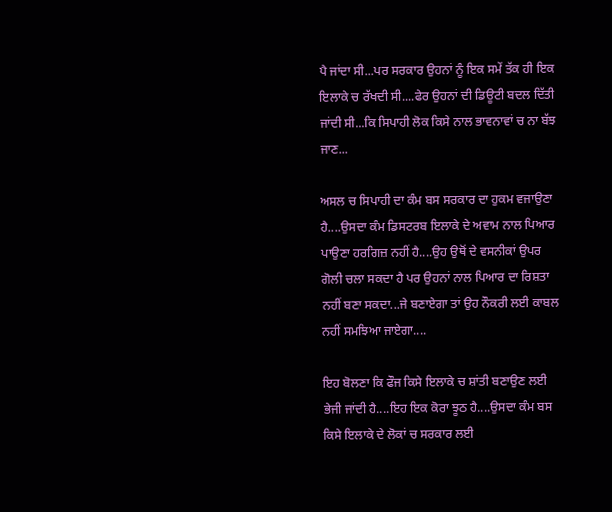ਪੈ ਜਾਂਦਾ ਸੀ...ਪਰ ਸਰਕਾਰ ਉਹਨਾਂ ਨੂੰ ਇਕ ਸਮੇਂ ਤੱਕ ਹੀ ਇਕ ਇਲਾਕੇ ਚ ਰੱਖਦੀ ਸੀ....ਫੇਰ ਉਹਨਾਂ ਦੀ ਡਿਊਟੀ ਬਦਲ ਦਿੱਤੀ ਜਾਂਦੀ ਸੀ...ਕਿ ਸਿਪਾਹੀ ਲੋਕ ਕਿਸੇ ਨਾਲ ਭਾਵਨਾਵਾਂ ਚ ਨਾ ਬੱਝ ਜਾਣ...

ਅਸਲ ਚ ਸਿਪਾਹੀ ਦਾ ਕੰਮ ਬਸ ਸਰਕਾਰ ਦਾ ਹੁਕਮ ਵਜਾਉਣਾ ਹੈ....ਉਸਦਾ ਕੰਮ ਡਿਸਟਰਬ ਇਲਾਕੇ ਦੇ ਅਵਾਮ ਨਾਲ ਪਿਆਰ ਪਾਉਣਾ ਹਰਗਿਜ਼ ਨਹੀਂ ਹੈ....ਉਹ ਉਥੋਂ ਦੇ ਵਸਨੀਕਾਂ ਉਪਰ ਗੋਲੀ ਚਲਾ ਸਕਦਾ ਹੈ ਪਰ ਉਹਨਾਂ ਨਾਲ ਪਿਆਰ ਦਾ ਰਿਸ਼ਤਾ ਨਹੀਂ ਬਣਾ ਸਕਦਾ...ਜੇ ਬਣਾਏਗਾ ਤਾਂ ਉਹ ਨੌਕਰੀ ਲਈ ਕਾਬਲ ਨਹੀਂ ਸਮਝਿਆ ਜਾਏਗਾ....

ਇਹ ਬੋਲਣਾ ਕਿ ਫੌਜ ਕਿਸੇ ਇਲਾਕੇ ਚ ਸ਼ਾਂਤੀ ਬਣਾਉਣ ਲਈ ਭੇਜੀ ਜਾਂਦੀ ਹੈ....ਇਹ ਇਕ ਕੋਰਾ ਝੂਠ ਹੈ....ਉਸਦਾ ਕੰਮ ਬਸ ਕਿਸੇ ਇਲਾਕੇ ਦੇ ਲੋਕਾਂ ਚ ਸਰਕਾਰ ਲਈ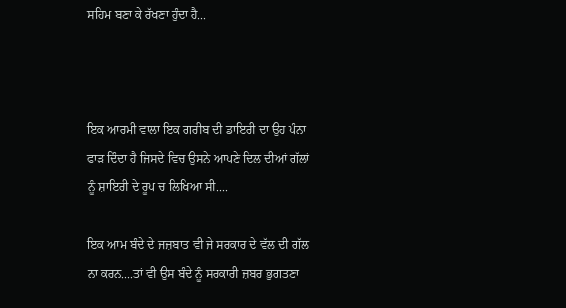ਸਹਿਮ ਬਣਾ ਕੇ ਰੱਖਣਾ ਹੁੰਦਾ ਹੈ...



ਇਕ ਆਰਮੀ ਵਾਲਾ ਇਕ ਗਰੀਬ ਦੀ ਡਾਇਰੀ ਦਾ ਉਹ ਪੰਨਾ ਫਾੜ ਦਿੰਦਾ ਹੈ ਜਿਸਦੇ ਵਿਚ ਉਸਨੇ ਆਪਣੇ ਦਿਲ ਦੀਆਂ ਗੱਲਾਂ ਨੂੰ ਸ਼ਾਇਰੀ ਦੇ ਰੂਪ ਚ ਲਿਖਿਆ ਸੀ....

ਇਕ ਆਮ ਬੰਦੇ ਦੇ ਜਜ਼ਬਾਤ ਵੀ ਜੇ ਸਰਕਾਰ ਦੇ ਵੱਲ ਦੀ ਗੱਲ ਨਾ ਕਰਨ....ਤਾਂ ਵੀ ਉਸ ਬੰਦੇ ਨੂੰ ਸਰਕਾਰੀ ਜ਼ਬਰ ਭੁਗਤਣਾ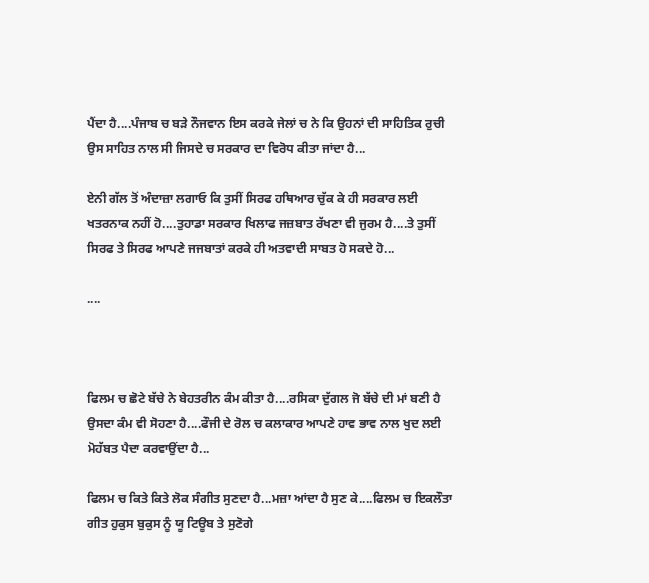ਪੈਂਦਾ ਹੈ....ਪੰਜਾਬ ਚ ਬੜੇ ਨੌਜਵਾਨ ਇਸ ਕਰਕੇ ਜੇਲਾਂ ਚ ਨੇ ਕਿ ਉਹਨਾਂ ਦੀ ਸਾਹਿਤਿਕ ਰੁਚੀ ਉਸ ਸਾਹਿਤ ਨਾਲ ਸੀ ਜਿਸਦੇ ਚ ਸਰਕਾਰ ਦਾ ਵਿਰੋਧ ਕੀਤਾ ਜਾਂਦਾ ਹੈ...

ਏਨੀ ਗੱਲ ਤੋਂ ਅੰਦਾਜ਼ਾ ਲਗਾਓ ਕਿ ਤੁਸੀਂ ਸਿਰਫ ਹਥਿਆਰ ਚੁੱਕ ਕੇ ਹੀ ਸਰਕਾਰ ਲਈ ਖਤਰਨਾਕ ਨਹੀਂ ਹੋ....ਤੁਹਾਡਾ ਸਰਕਾਰ ਖਿਲਾਫ ਜਜ਼ਬਾਤ ਰੱਖਣਾ ਵੀ ਜੁਰਮ ਹੈ....ਤੇ ਤੁਸੀਂ ਸਿਰਫ ਤੇ ਸਿਰਫ ਆਪਣੇ ਜਜਬਾਤਾਂ ਕਰਕੇ ਹੀ ਅਤਵਾਦੀ ਸਾਬਤ ਹੋ ਸਕਦੇ ਹੋ...

....



ਫਿਲਮ ਚ ਛੋਟੇ ਬੱਚੇ ਨੇ ਬੇਹਤਰੀਨ ਕੰਮ ਕੀਤਾ ਹੈ....ਰਸਿਕਾ ਦੁੱਗਲ ਜੋ ਬੱਚੇ ਦੀ ਮਾਂ ਬਣੀ ਹੈ ਉਸਦਾ ਕੰਮ ਵੀ ਸੋਹਣਾ ਹੈ....ਫੌਜੀ ਦੇ ਰੋਲ ਚ ਕਲਾਕਾਰ ਆਪਣੇ ਹਾਵ ਭਾਵ ਨਾਲ ਖੁਦ ਲਈ ਮੋਹੱਬਤ ਪੈਦਾ ਕਰਵਾਉਂਦਾ ਹੈ...

ਫਿਲਮ ਚ ਕਿਤੇ ਕਿਤੇ ਲੋਕ ਸੰਗੀਤ ਸੁਣਦਾ ਹੈ...ਮਜ਼ਾ ਆਂਦਾ ਹੈ ਸੁਣ ਕੇ....ਫਿਲਮ ਚ ਇਕਲੌਤਾ ਗੀਤ ਹੁਕੁਸ ਬੁਕੁਸ ਨੂੰ ਯੂ ਟਿਊਬ ਤੇ ਸੁਣੋਗੇ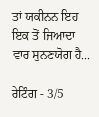ਤਾਂ ਯਕੀਨਨ ਇਹ ਇਕ ਤੋਂ ਜਿਆਦਾ ਵਾਰ ਸੁਨਣਯੋਗ ਹੈ...

ਰੇਟਿੰਗ - 3/5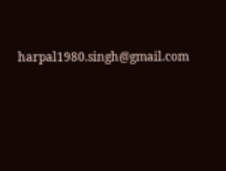harpal1980.singh@gmail.com